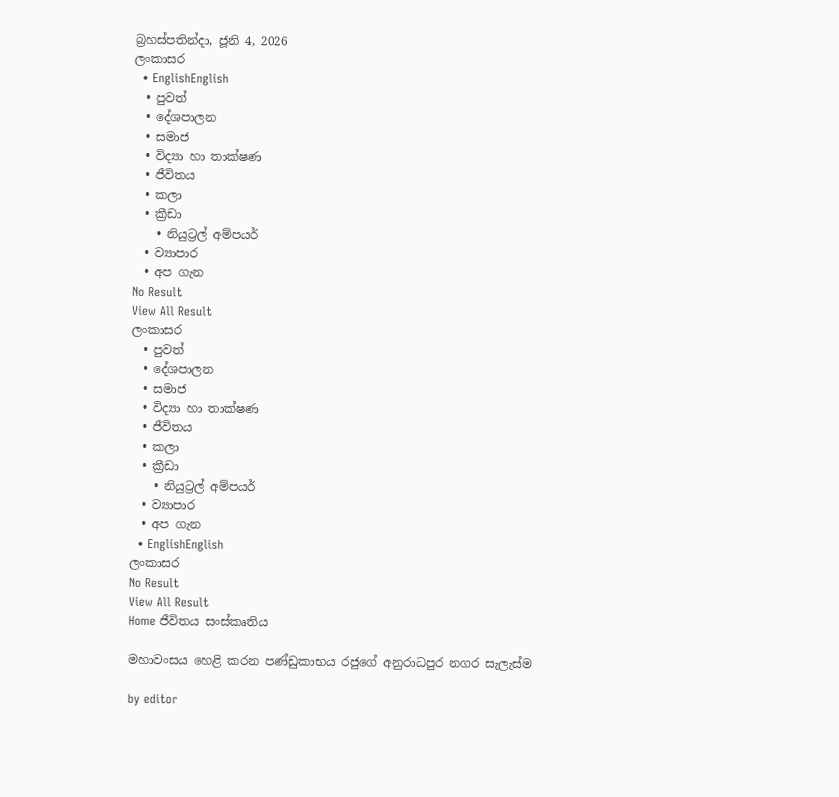බ්‍රහස්පතින්දා, ජූනි 4, 2026
ලංකාසර
  • EnglishEnglish
  • පුවත්
  • දේශපාලන
  • සමාජ
  • විද්‍යා හා තාක්ෂණ
  • ජීවිතය
  • කලා
  • ක්‍රීඩා
    • නියුට්‍රල් අම්පයර්
  • ව්‍යාපාර
  • අප ගැන
No Result
View All Result
ලංකාසර
  • පුවත්
  • දේශපාලන
  • සමාජ
  • විද්‍යා හා තාක්ෂණ
  • ජීවිතය
  • කලා
  • ක්‍රීඩා
    • නියුට්‍රල් අම්පයර්
  • ව්‍යාපාර
  • අප ගැන
  • EnglishEnglish
ලංකාසර
No Result
View All Result
Home ජීවිතය සංස්කෘතිය

මහාවංසය හෙළි කරන පණ්ඩුකාභය රජුගේ අනුරාධපුර නගර සැලැස්ම

by editor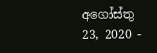අගෝස්තු 23, 2020 -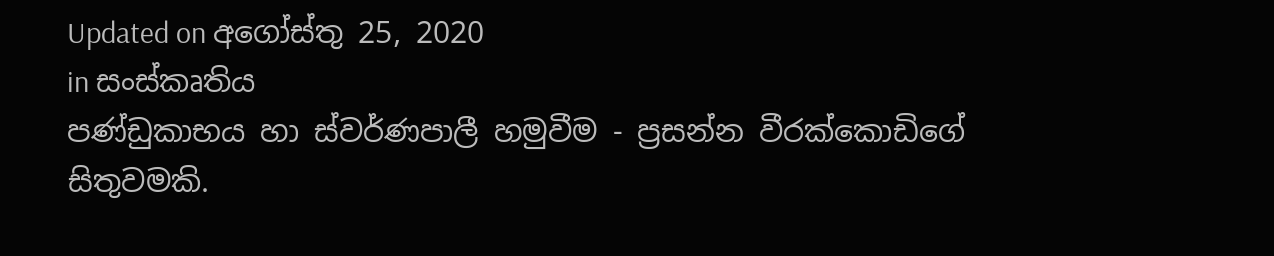Updated on අගෝස්තු 25, 2020
in සංස්කෘතිය
පණ්ඩුකාභය හා ස්වර්ණපාලී හමුවීම - ප්‍රසන්න වීරක්කොඩිගේ සිතුවමකි.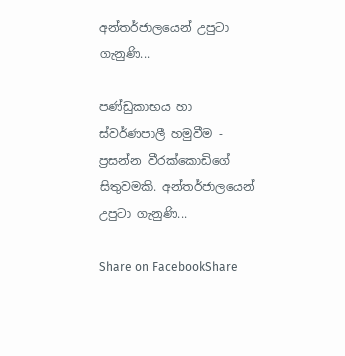අන්තර්ජාලයෙන් උපුටා ගැනුණි...

පණ්ඩුකාභය හා ස්වර්ණපාලී හමුවීම - ප්‍රසන්න වීරක්කොඩිගේ සිතුවමකි. අන්තර්ජාලයෙන් උපුටා ගැනුණි...

Share on FacebookShare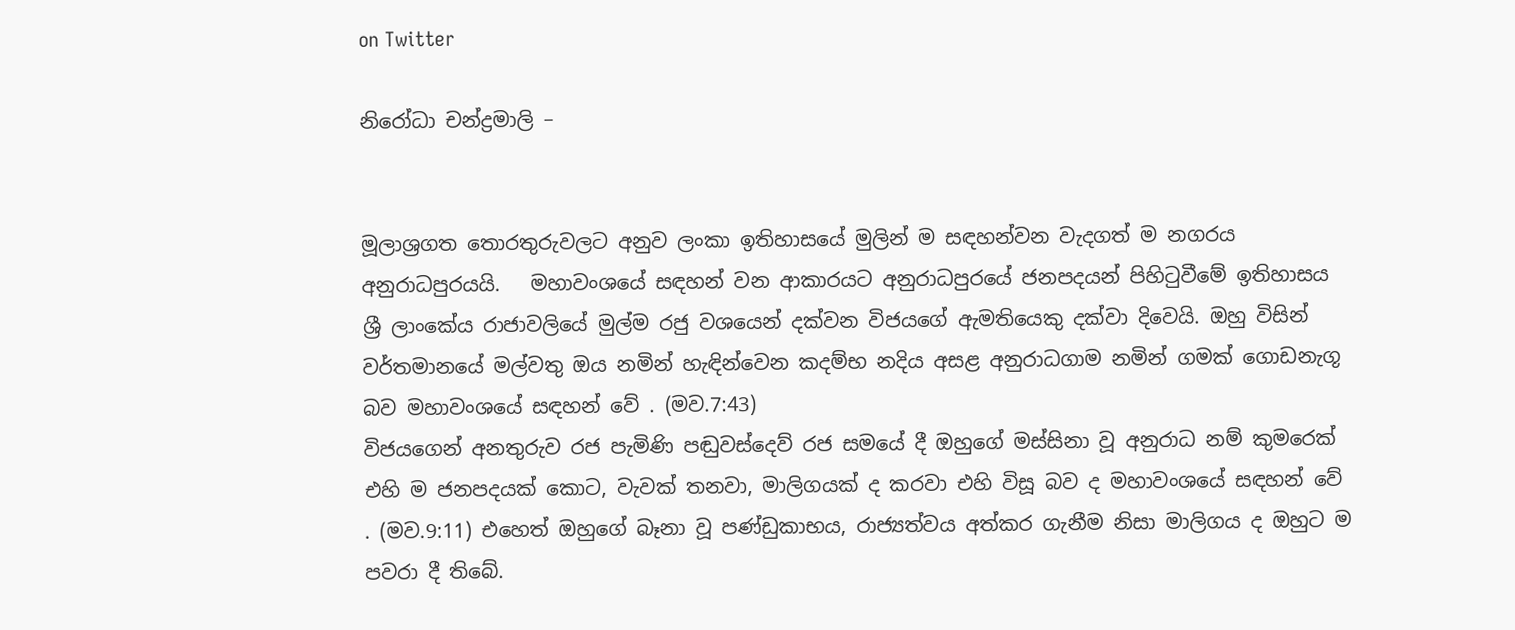on Twitter

නිරෝධා චන්ද්‍රමාලි –


මූලාශ්‍රගත තොරතුරුවලට අනුව ලංකා ඉතිහාසයේ මුලින් ම සඳහන්වන වැදගත් ම නගරය අනුරාධපුරයයි.   මහාවංශයේ සඳහන් වන ආකාරයට අනුරාධපුරයේ ජනපදයන් පිහිටුවීමේ ඉතිහාසය ශ්‍රී ලාංකේය රාජාවලියේ මුල්ම රජු වශයෙන් දක්වන විජයගේ ඇමතියෙකු දක්වා දිවෙයි. ඔහු විසින් වර්තමානයේ මල්වතු ඔය නමින් හැඳින්වෙන කදම්භ නදිය අසළ අනුරාධගාම නමින් ගමක් ගොඩනැගූ බව මහාවංශයේ සඳහන් වේ . (මව.7:43)
විජයගෙන් අනතුරුව රජ පැමිණි පඬුවස්දෙව් රජ සමයේ දී ඔහුගේ මස්සිනා වූ අනුරාධ නම් කුමරෙක් එහි ම ජනපදයක් කොට, වැවක් තනවා, මාලිගයක් ද කරවා එහි විසූ බව ද මහාවංශයේ සඳහන් වේ . (මව.9:11) එහෙත් ඔහුගේ බෑනා වූ පණ්ඩුකාභය, රාජ්‍යත්වය අත්කර ගැනීම නිසා මාලිගය ද ඔහුට ම පවරා දී තිබේ.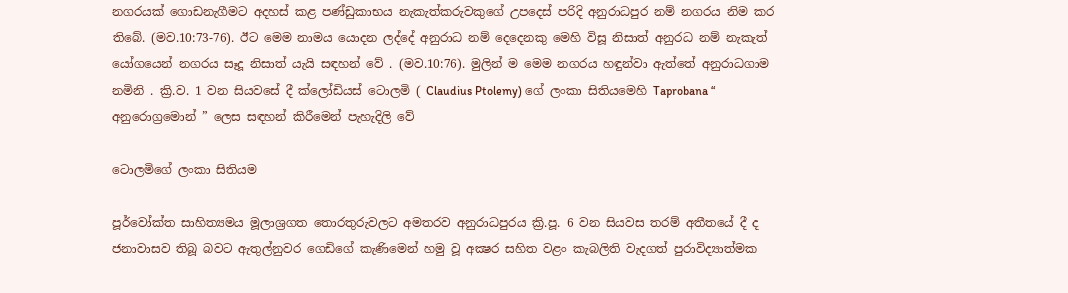නගරයක් ගොඩනැගීමට අදහස් කළ පණ්ඩුකාභය නැකැත්කරුවකුගේ උපදෙස් පරිදි අනුරාධපුර නම් නගරය නිම කර තිබේ. (මව.10:73-76). ඊට මෙම නාමය යොදන ලද්දේ අනුරාධ නම් දෙදෙනකු මෙහි විසූ නිසාත් අනුරධ නම් නැකැත් යෝගයෙන් නගරය සෑදූ නිසාත් යැයි සඳහන් වේ . (මව.10:76). මුලින් ම මෙම නගරය හඳුන්වා ඇත්තේ අනුරාධගාම නමිනි . ක්‍රි.ව. 1 වන සියවසේ දී ක්ලෝඩියස් ටොලමි ( Claudius Ptolemy) ගේ ලංකා සිතියමෙහි Taprobana “ අනුරොග්‍රමොන් ” ලෙස සඳහන් කිරීමෙන් පැහැදිලි වේ

ටොලමිගේ ලංකා සිතියම

පූර්වෝක්ත සාහිත්‍යමය මූලාශ්‍රගත තොරතුරුවලට අමතරව අනුරාධපුරය ක්‍රි.පූ. 6 වන සියවස තරම් අතීතයේ දී ද ජනාවාසව තිබූ බවට ඇතුල්නුවර ගෙඩිගේ කැණිමෙන් හමු වූ අක්‍ෂර සහිත වළං කැබලිති වැදගත් පුරාවිද්‍යාත්මක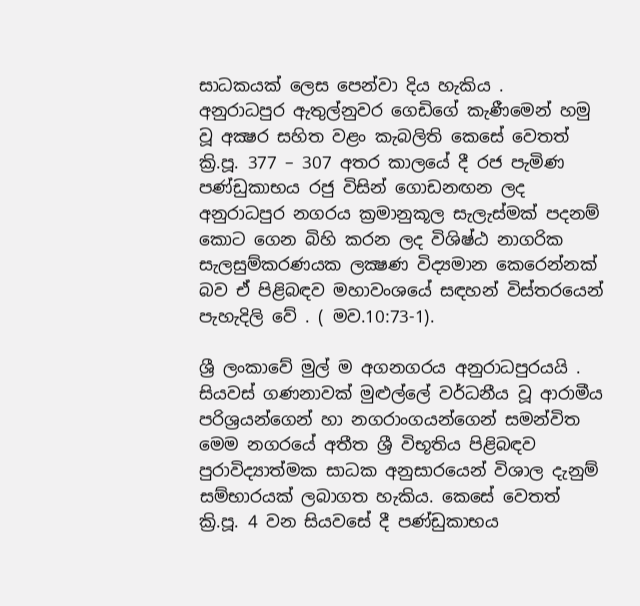සාධකයක් ලෙස පෙන්වා දිය හැකිය .
අනුරාධපුර ඇතුල්නුවර ගෙඩිගේ කැණීමෙන් හමු වූ අක්‍ෂර සහිත වළං කැබලිති කෙසේ වෙතත් ක්‍රි.පූ. 377 – 307 අතර කාලයේ දී රජ පැමිණ පණ්ඩුකාභය රජු විසින් ගොඩනඟන ලද අනුරාධපුර නගරය ක්‍රමානුකූල සැලැස්මක් පදනම් කොට ගෙන බිහි කරන ලද විශිෂ්ඨ නාගරික සැලසුම්කරණයක ලක්‍ෂණ විද්‍යමාන කෙරෙන්නක් බව ඒ පිළිබඳව මහාවංශයේ සඳහන් විස්තරයෙන් පැහැදිලි වේ . ( මව.10:73-1).

ශ්‍රී ලංකාවේ මුල් ම අගනගරය අනුරාධපුරයයි . සියවස් ගණනාවක් මුළුල්ලේ වර්ධනීය වූ ආරාමීය පරිශ්‍රයන්ගෙන් හා නගරාංගයන්ගෙන් සමන්විත මෙම නගරයේ අතීත ශ්‍රී විභූතිය පිළිබඳව පුරාවිද්‍යාත්මක සාධක අනුසාරයෙන් විශාල දැනුම් සම්භාරයක් ලබාගත හැකිය. කෙසේ වෙතත් ක්‍රි.පූ. 4 වන සියවසේ දී පණ්ඩුකාභය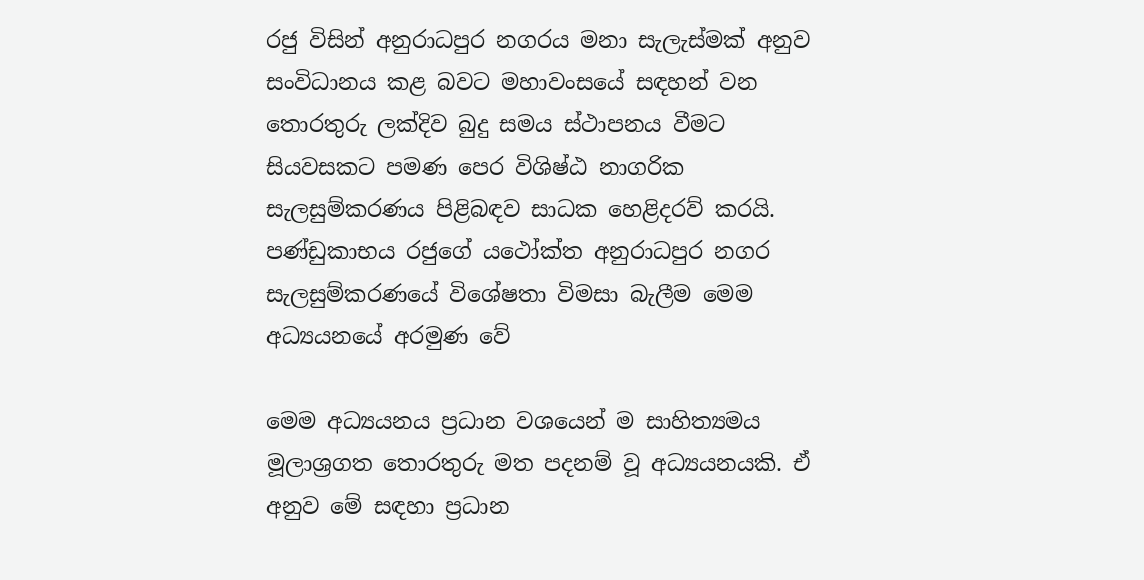රජු විසින් අනුරාධපුර නගරය මනා සැලැස්මක් අනුව සංවිධානය කළ බවට මහාවංසයේ සඳහන් වන තොරතුරු ලක්දිව බුදු සමය ස්ථාපනය වීමට සියවසකට පමණ පෙර විශිෂ්ඨ නාගරික සැලසුම්කරණය පිළිබඳව සාධක හෙළිදරව් කරයි. පණ්ඩුකාභය රජුගේ යථෝක්ත අනුරාධපුර නගර සැලසුම්කරණයේ විශේෂතා විමසා බැලීම මෙම අධ්‍යයනයේ අරමුණ වේ

මෙම අධ්‍යයනය ප්‍රධාන වශයෙන් ම සාහිත්‍යමය මූලාශ්‍රගත තොරතුරු මත පදනම් වූ අධ්‍යයනයකි. ඒ අනුව මේ සඳහා ප්‍රධාන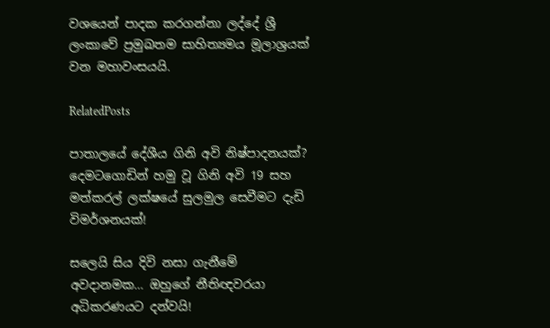වශයෙන් පාදක කරගන්නා ලද්දේ ශ්‍රී ලංකාවේ ප්‍රමුඛතම සාහිත්‍යමය මූලාශ්‍රයක් වන මහාවංසයයි.

RelatedPosts

පාතාලයේ දේශීය ගිනි අවි නිෂ්පාදනයක්? දෙමටගොඩින් හමු වූ ගිනි අවි 19 සහ මත්කරල් ලක්ෂයේ සුලමුල සෙවීමට දැඩි විමර්ශනයක්!

සලෙයි සිය දිවි නසා ගැනීමේ අවදානමක… ඔහුගේ නීතිඥවරයා අධිකරණයට දන්වයි!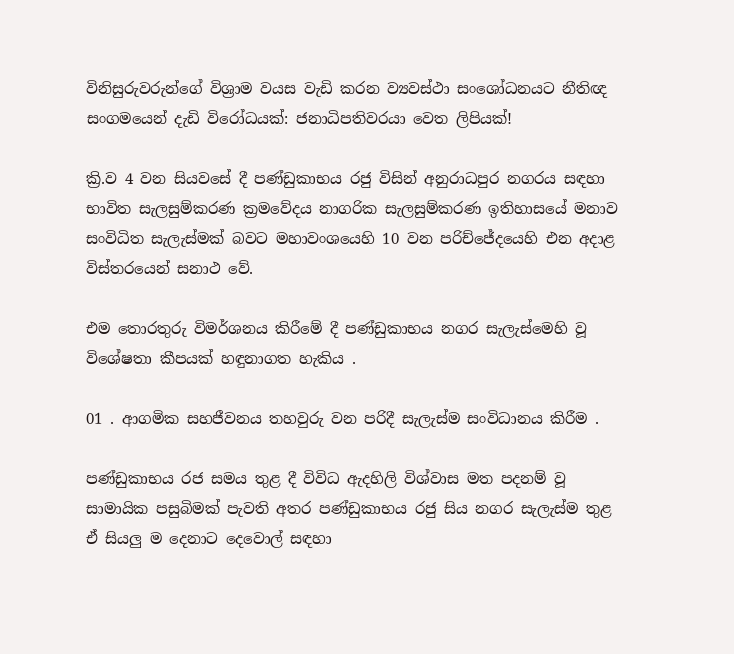විනිසුරුවරුන්ගේ විශ්‍රාම වයස වැඩි කරන ව්‍යවස්ථා සංශෝධනයට නීතිඥ සංගමයෙන් දැඩි විරෝධයක්: ජනාධිපතිවරයා වෙත ලිපියක්!

ක්‍රි.ව 4 වන සියවසේ දී පණ්ඩුකාභය රජු විසින් අනුරාධපුර නගරය සඳහා භාවිත සැලසුම්කරණ ක්‍රමවේදය නාගරික සැලසුම්කරණ ඉතිහාසයේ මනාව සංවිධිත සැලැස්මක් බවට මහාවංශයෙහි 10 වන පරිච්ජේදයෙහි එන අදාළ විස්තරයෙන් සනාථ වේ.

එම තොරතුරු විමර්ශනය කිරීමේ දී පණ්ඩුකාභය නගර සැලැස්මෙහි වූ විශේෂතා කීපයක් හඳුනාගත හැකිය .

01 . ආගමික සහජීවනය තහවුරු වන පරිදී සැලැස්ම සංවිධානය කිරීම .

පණ්ඩුකාභය රජ සමය තුළ දී විවිධ ඇදහිලි විශ්වාස මත පදනම් වූ සාමායික පසුබිමක් පැවති අතර පණ්ඩුකාභය රජු සිය නගර සැලැස්ම තුළ ඒ සියලු ම දෙනාට දෙවොල් සඳහා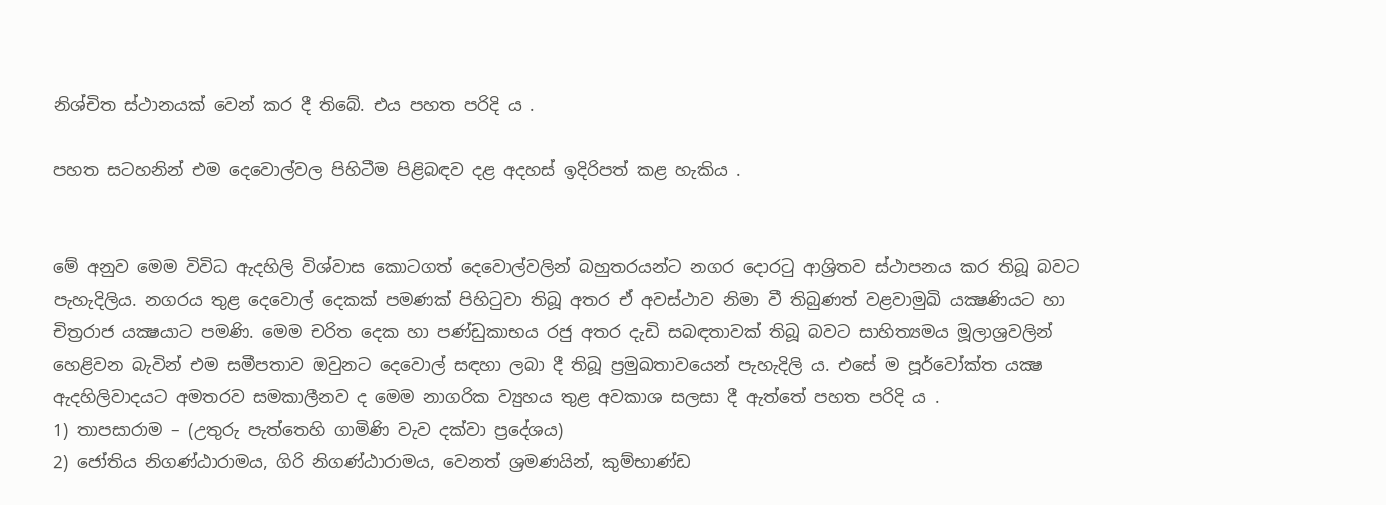නිශ්චිත ස්ථානයක් වෙන් කර දී තිබේ. එය පහත පරිදි ය .

පහත සටහනින් එම දෙවොල්වල පිහිටීම පිළිබඳව දළ අදහස් ඉදිරිපත් කළ හැකිය .


මේ අනුව මෙම විවිධ ඇදහිලි විශ්වාස කොටගත් දෙවොල්වලින් බහුතරයන්ට නගර දොරටු ආශ්‍රිතව ස්ථාපනය කර තිබූ බවට පැහැදිලිය. නගරය තුළ දෙවොල් දෙකක් පමණක් පිහිටුවා තිබූ අතර ඒ අවස්ථාව නිමා වී තිබුණත් වළවාමුඛි යක්‍ෂණියට හා චිත්‍රරාජ යක්‍ෂයාට පමණි. මෙම චරිත දෙක හා පණ්ඩුකාභය රජු අතර දැඩි සබඳතාවක් තිබූ බවට සාහිත්‍යමය මූලාශ්‍රවලින් හෙළිවන බැවින් එම සමීපතාව ඔවුනට දෙවොල් සඳහා ලබා දී තිබූ ප්‍රමුඛතාවයෙන් පැහැදිලි ය. එසේ ම පූර්වෝක්ත යක්‍ෂ ඇදහිලිවාදයට අමතරව සමකාලීනව ද මෙම නාගරික ව්‍යුහය තුළ අවකාශ සලසා දී ඇත්තේ පහත පරිදි ය .
1) තාපසාරාම – (උතුරු පැත්තෙහි ගාමිණි වැව දක්වා ප්‍රදේශය)
2) ජෝතිය නිගණ්ඨාරාමය, ගිරි නිගණ්ඨාරාමය, වෙනත් ශ්‍රමණයින්, කුම්භාණ්ඩ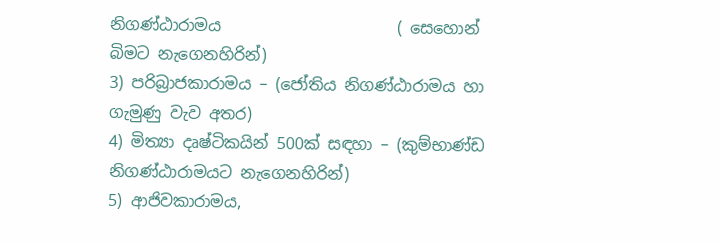නිගණ්ඨාරාමය                      ( සෙහොන් බිමට නැගෙනහිරින්)
3) පරිබ්‍රාජකාරාමය – (ජෝතිය නිගණ්ඨාරාමය හා ගැමුණු වැව අතර)
4) මිත්‍යා දෘෂ්ටිකයින් 500ක් සඳහා – (කුම්භාණ්ඩ නිගණ්ඨාරාමයට නැගෙනහිරින්)
5) ආජිවකාරාමය,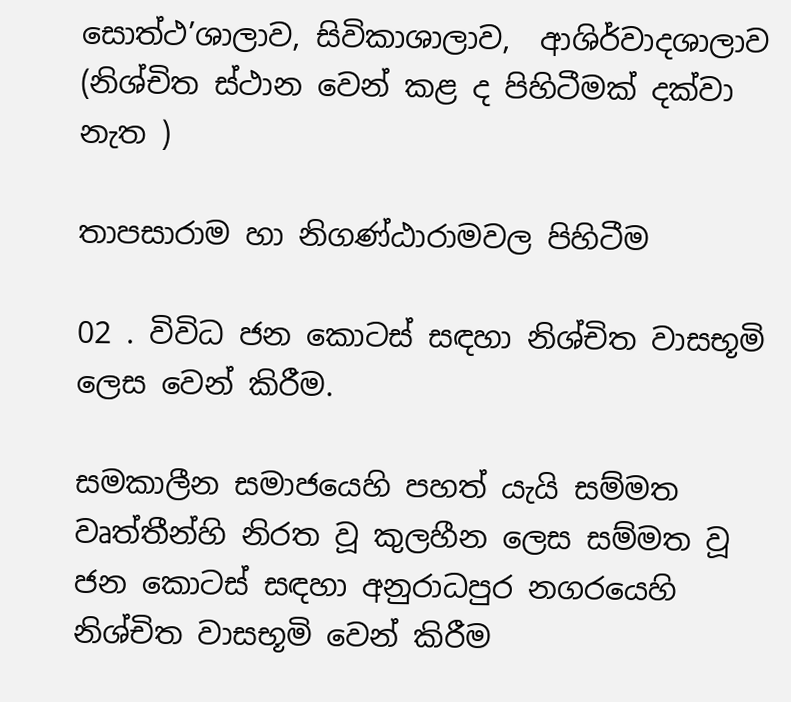සොත්ථ’ශාලාව, සිවිකාශාලාව,  ආශිර්වාදශාලාව (නිශ්චිත ස්ථාන වෙන් කළ ද පිහිටීමක් දක්වා නැත )

තාපසාරාම හා නිගණ්ඨාරාමවල පිහිටීම

02 . විවිධ ජන කොටස් සඳහා නිශ්චිත වාසභූමි ලෙස වෙන් කිරීම.

සමකාලීන සමාජයෙහි පහත් යැයි සම්මත වෘත්තීන්හි නිරත වූ කුලහීන ලෙස සම්මත වූ ජන කොටස් සඳහා අනුරාධපුර නගරයෙහි නිශ්චිත වාසභූමි වෙන් කිරීම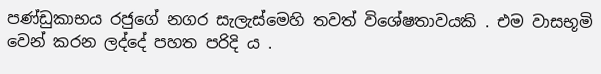පණ්ඩුකාභය රජුගේ නගර සැලැස්මෙහි තවත් විශේෂතාවයකි . එම වාසභූමි වෙන් කරන ලද්දේ පහත පරිදි ය .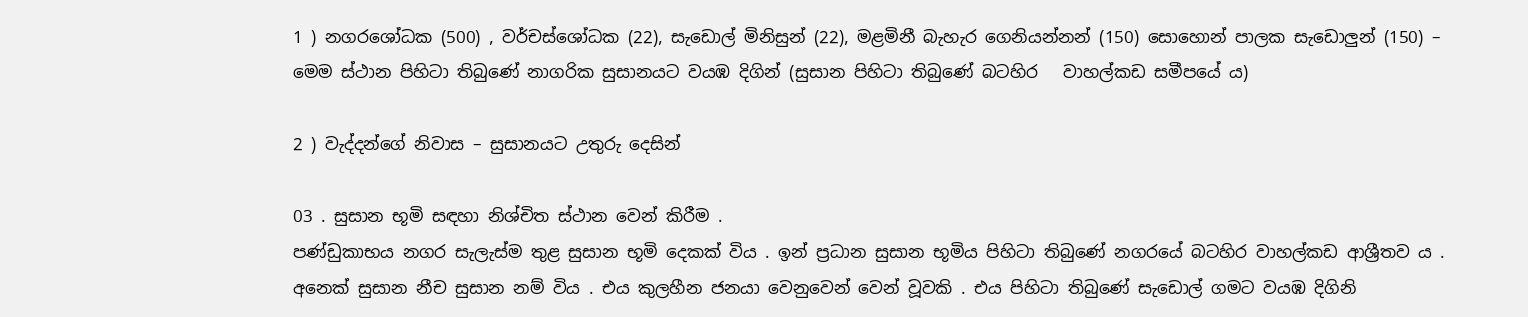1 ) නගරශෝධක (500) , වර්චස්ශෝධක (22), සැඩොල් මිනිසුන් (22), මළමිනී බැහැර ගෙනියන්නන් (150) සොහොන් පාලක සැඩොලුන් (150) – මෙම ස්ථාන පිහිටා තිබුණේ නාගරික සුසානයට වයඹ දිගින් (සුසාන පිහිටා තිබුණේ බටහිර   වාහල්කඩ සමීපයේ ය)

2 ) වැද්දන්ගේ නිවාස – සුසානයට උතුරු දෙසින්

03 . සුසාන භූමි සඳහා නිශ්චිත ස්ථාන වෙන් කිරීම .
පණ්ඩුකාභය නගර සැලැස්ම තුළ සුසාන භූමි දෙකක් විය . ඉන් ප්‍රධාන සුසාන භූමිය පිහිටා තිබුණේ නගරයේ බටහිර වාහල්කඩ ආශ්‍රීතව ය . අනෙක් සුසාන නීච සුසාන නම් විය . එය කුලහීන ජනයා වෙනුවෙන් වෙන් වූවකි . එය පිහිටා තිබුණේ සැඩොල් ගමට වයඹ දිගිනි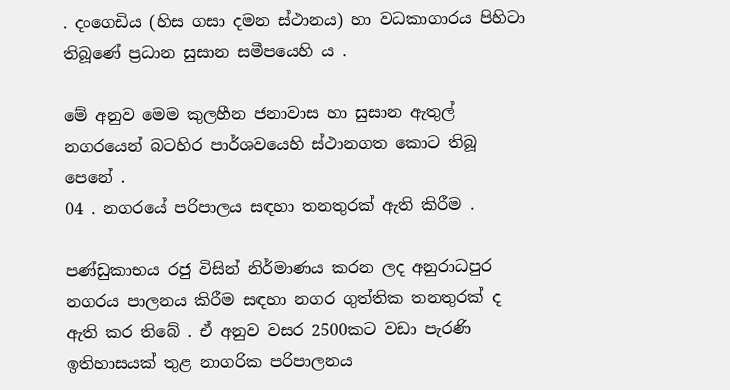. දංගෙඩිය (හිස ගසා දමන ස්ථානය) හා වධකාගාරය පිහිටා තිබූණේ ප්‍රධාන සුසාන සමීපයෙහි ය .

මේ අනුව මෙම කුලහීන ජනාවාස හා සුසාන ඇතුල් නගරයෙන් බටහිර පාර්ශවයෙහි ස්ථානගත කොට තිබූ පෙනේ .
04 . නගරයේ පරිපාලය සඳහා තනතුරක් ඇති කිරීම .

පණ්ඩුකාභය රජු විසින් නිර්මාණය කරන ලද අනුරාධපුර නගරය පාලනය කිරීම සඳහා නගර ගුත්තික තනතුරක් ද ඇති කර තිබේ . ඒ අනුව වසර 2500කට වඩා පැරණි ඉතිහාසයක් තුළ නාගරික පරිපාලනය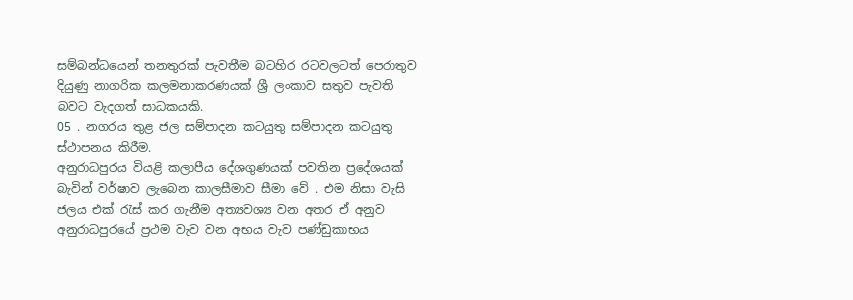සම්බන්ධයෙන් තනතුරක් පැවතීම බටහිර රටවලටත් පෙරාතුව දියුණු නාගරික කලමනාකරණයක් ශ්‍රී ලංකාව සතුව පැවති බවට වැදගත් සාධකයකි.
05 . නගරය තුළ ජල සම්පාදන කටයුතු සම්පාදන කටයුතු ස්ථාපනය කිරීම.
අනුරාධපුරය වියළි කලාපීය දේශගුණයක් පවතින ප්‍රදේශයක් බැවින් වර්ෂාව ලැබෙන කාලසීමාව සීමා වේ . එම නිසා වැසි ජලය එක් රැස් කර ගැනීම අත්‍යවශ්‍ය වන අතර ඒ අනුව අනුරාධපුරයේ ප්‍රථම වැව වන අභය වැව පණ්ඩුකාභය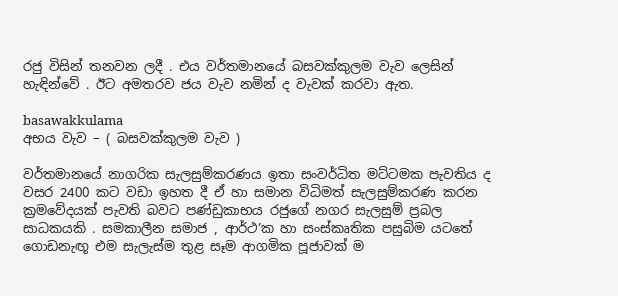රජු විසින් තනවන ලදී . එය වර්තමානයේ බසවක්කුලම වැව ලෙසින් හැඳින්වේ . ඊට අමතරව ජය වැව නමින් ද වැවක් කරවා ඇත.

basawakkulama
අභය වැව – ( බසවක්කුලම වැව )

වර්තමානයේ නාගරික සැලසුම්කරණය ඉතා සංවර්ධිත මට්ටමක පැවතිය ද වසර 2400 කට වඩා ඉහත දී ඒ හා සමාන විධිමත් සැලසුම්කරණ කරන ක්‍රමවේදයක් පැවති බවට පණ්ඩුකාභය රජුගේ නගර සැලසුම් ප්‍රබල සාධකයකි . සමකාලීන සමාජ , ආර්ථ’ක හා සංස්කෘතික පසුබිම යටතේ ගොඩනැඟූ එම සැලැස්ම තුළ සෑම ආගමික පූජාවක් ම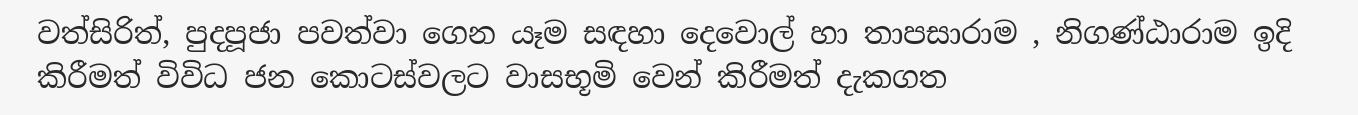වත්සිරිත්, පුදපූජා පවත්වා ගෙන යෑම සඳහා දෙවොල් හා තාපසාරාම , නිගණ්ඨාරාම ඉදි කිරීමත් විවිධ ජන කොටස්වලට වාසභූමි වෙන් කිරීමත් දැකගත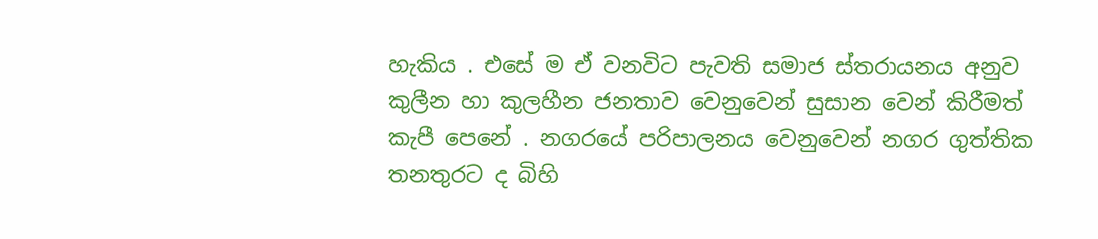හැකිය . එසේ ම ඒ වනවිට පැවති සමාජ ස්තරායනය අනුව කුලීන හා කුලහීන ජනතාව වෙනුවෙන් සුසාන වෙන් කිරීමත් කැපී පෙනේ . නගරයේ පරිපාලනය වෙනුවෙන් නගර ගුත්තික තනතුරට ද බිහි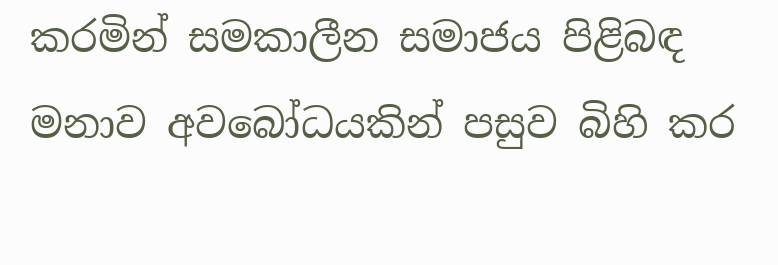කරමින් සමකාලීන සමාජය පිළිබඳ මනාව අවබෝධයකින් පසුව බිහි කර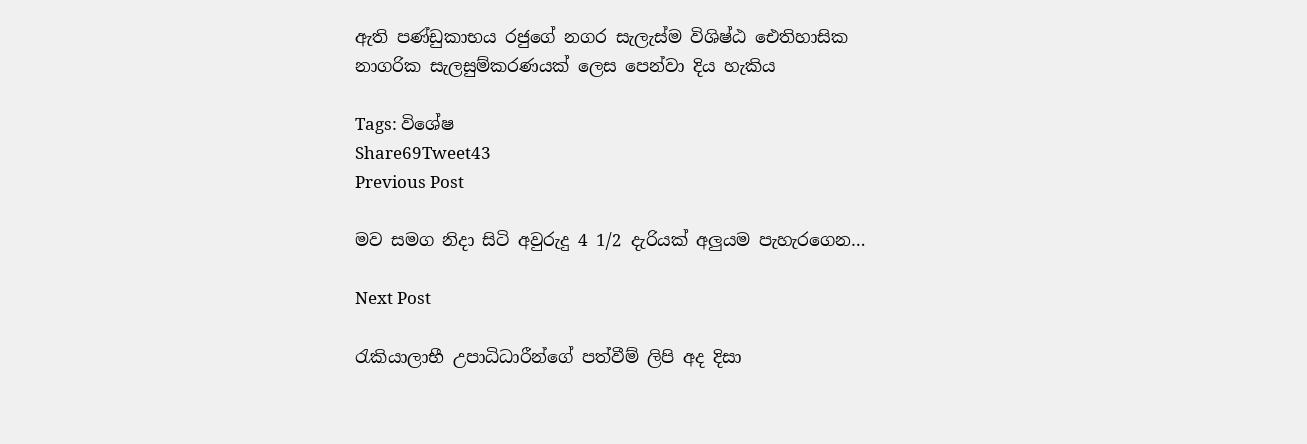ඇති පණ්ඩුකාභය රජුගේ නගර සැලැස්ම විශිෂ්ඨ ඓතිහාසික නාගරික සැලසුම්කරණයක් ලෙස පෙන්වා දිය හැකිය

Tags: විශේෂ
Share69Tweet43
Previous Post

මව සමග නිදා සිටි අවුරුදු 4 1/2 දැරියක් අලුයම පැහැරගෙන…

Next Post

රැකියාලාභී උපාධිධාරීන්ගේ පත්වීම් ලිපි අද දිසා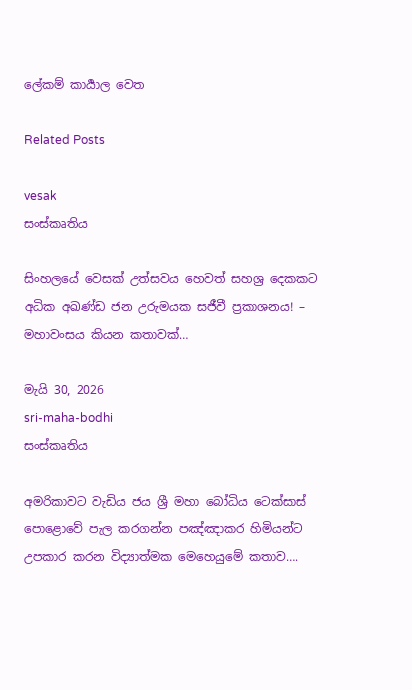ලේකම් කාර්‍යාල වෙත

Related Posts

vesak
සංස්කෘතිය

සිංහලයේ වෙසක් උත්සවය හෙවත් සහශ්‍ර දෙකකට අධික අඛණ්ඩ ජන උරුමයක සජීවී ප්‍රකාශනය! – මහාවංසය කියන කතාවක්…

මැයි 30, 2026
sri-maha-bodhi
සංස්කෘතිය

අමරිකාවට වැඩිය ජය ශ්‍රී මහා බෝධිය ටෙක්සාස් පොළොවේ පැල කරගන්න පඤ්ඤාකර හිමියන්ට උපකාර කරන විද්‍යාත්මක මෙහෙයුමේ කතාව….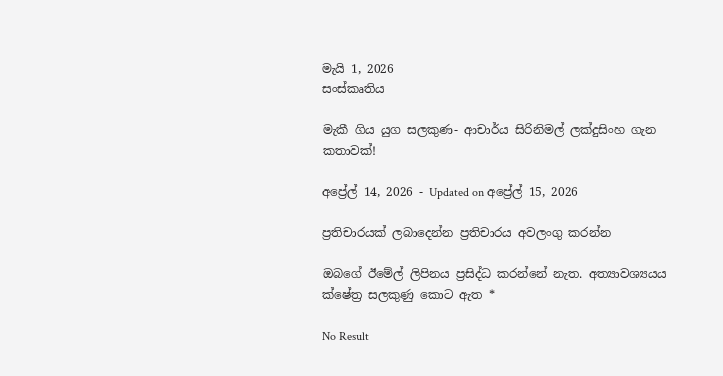මැයි 1, 2026
සංස්කෘතිය

මැකී ගිය යුග සලකුණ- ආචාර්ය සිරිනිමල් ලක්දුසිංහ ගැන කතාවක්!

අප්‍රේල් 14, 2026 - Updated on අප්‍රේල් 15, 2026

ප්‍රතිචාරයක් ලබාදෙන්න ප්‍රතිචාරය අවලංගු කරන්න

ඔබගේ ඊමේල් ලිපිනය ප්‍රසිද්ධ කරන්නේ නැත. අත්‍යාවශ්‍යයය ක්ෂේත්‍ර සලකුණු කොට ඇත *

No Result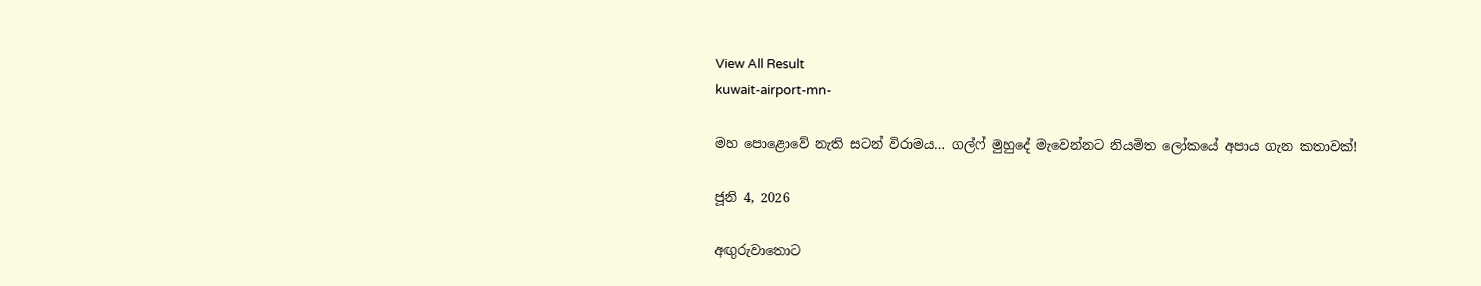View All Result
kuwait-airport-mn-

මහ පොළොවේ නැති සටන් විරාමය… ගල්ෆ් මුහුදේ මැවෙන්නට නියමිත ලෝකයේ අපාය ගැන කතාවක්!

ජූනි 4, 2026

අඟුරුවාතොට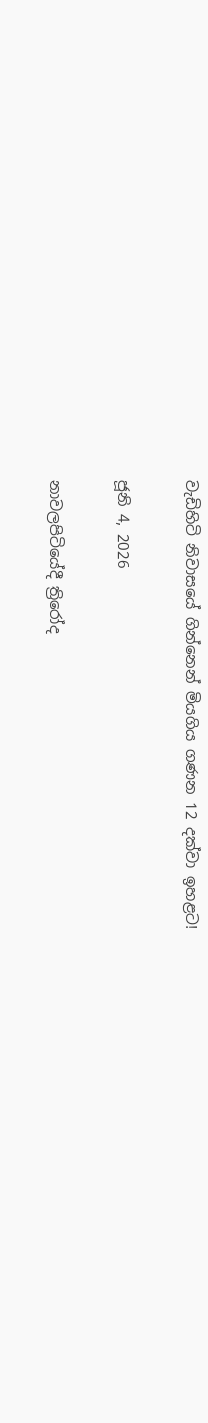වැඩිහිටි නිවාසයේ ගින්නෙන් මියගිය ගණන 12 දක්වා ඉහළට!

ජූනි 4, 2026

නාවලපිටියේදී ත්‍රිරෝද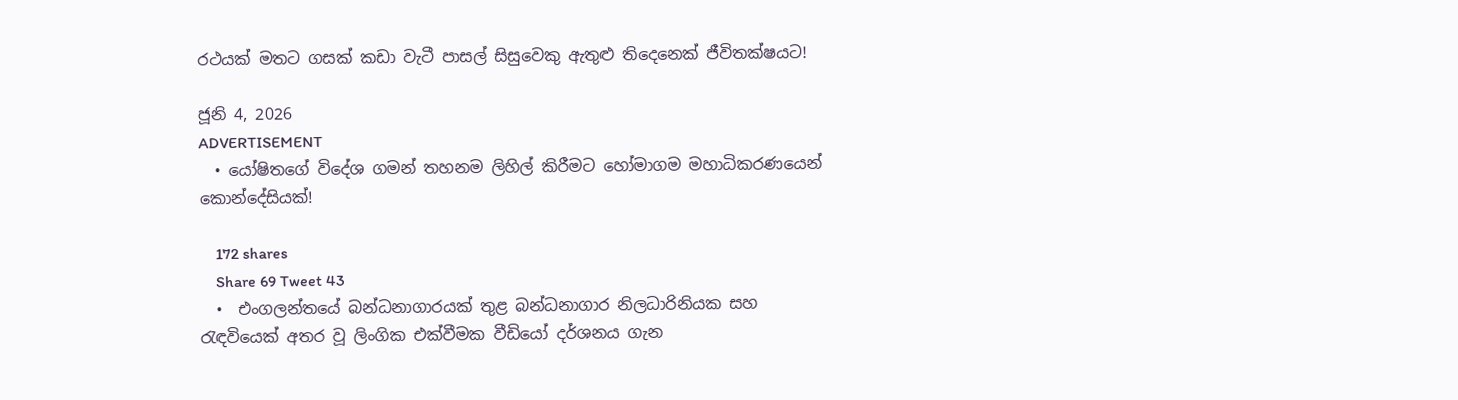රථයක් මතට ගසක් කඩා වැටී පාසල් සිසුවෙකු ඇතුළු තිදෙනෙක් ජීවිතක්ෂයට!

ජූනි 4, 2026
ADVERTISEMENT
  • යෝෂිතගේ විදේශ ගමන් තහනම ලිහිල් කිරීමට හෝමාගම මහාධිකරණයෙන් කොන්දේසියක්!

    172 shares
    Share 69 Tweet 43
  •  එංගලන්තයේ බන්ධනාගාරයක් තුළ බන්ධනාගාර නිලධාරිනියක සහ රැඳවියෙක් අතර වූ ලිංගික එක්වීමක වීඩියෝ දර්ශනය ගැන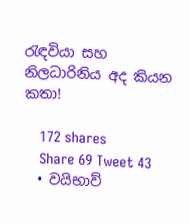රැඳවියා සහ නිලධාරිනිය අද කියන කතා!

    172 shares
    Share 69 Tweet 43
  • වයිභාව්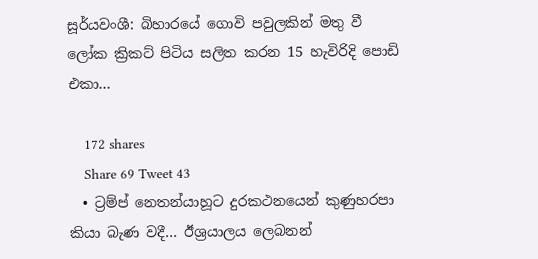සූර්යවංශී: බිහාරයේ ගොවි පවුලකින් මතු වී ලෝක ක්‍රිකට් පිටිය සලිත කරන 15 හැවිරිදි පොඩි එකා…

    172 shares
    Share 69 Tweet 43
  • ට්‍රම්ප් නෙතන්යාහූට දුරකථනයෙන් කුණුහරපා කියා බැණ වදී… ඊශ්‍රයාලය ලෙබනන්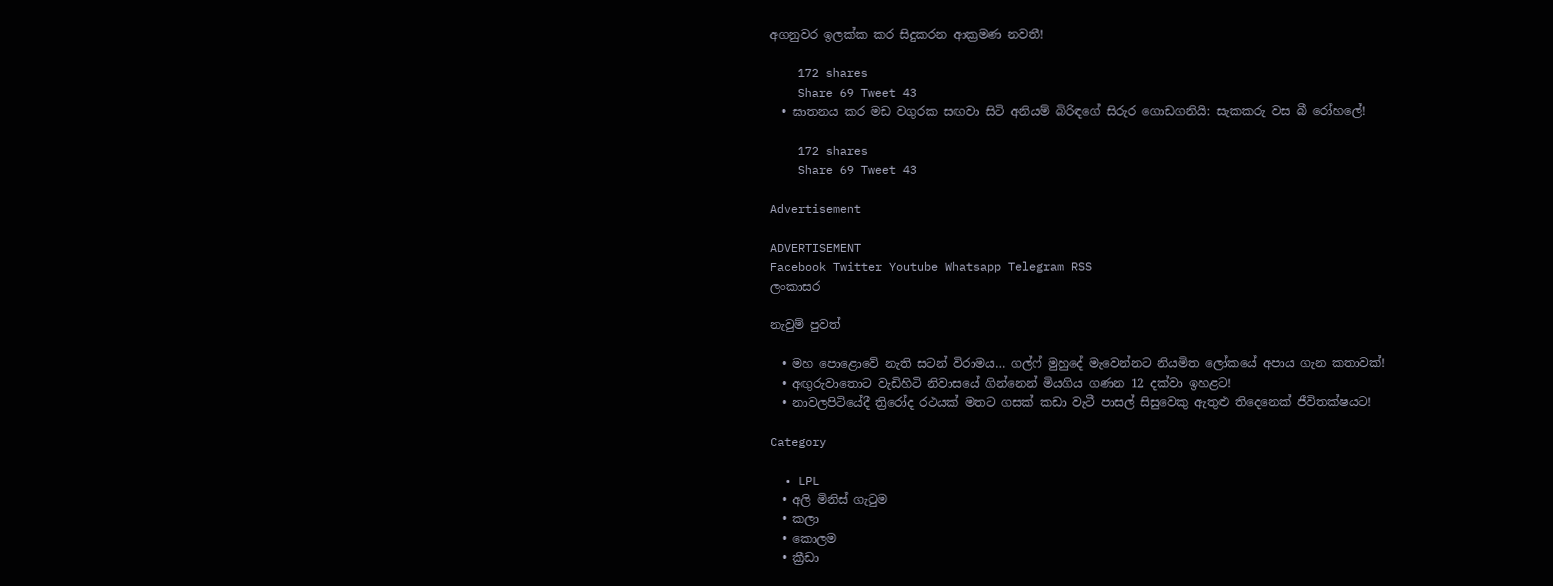අගනුවර ඉලක්ක කර සිදුකරන ආක්‍රමණ නවතී!

    172 shares
    Share 69 Tweet 43
  • ඝාතනය කර මඩ වගුරක සඟවා සිටි අනියම් බිරිඳගේ සිරුර ගොඩගනියි: සැකකරු වස බී රෝහලේ!

    172 shares
    Share 69 Tweet 43

Advertisement

ADVERTISEMENT
Facebook Twitter Youtube Whatsapp Telegram RSS
ලංකාසර

නැවුම් පුවත්

  • මහ පොළොවේ නැති සටන් විරාමය… ගල්ෆ් මුහුදේ මැවෙන්නට නියමිත ලෝකයේ අපාය ගැන කතාවක්!
  • අඟුරුවාතොට වැඩිහිටි නිවාසයේ ගින්නෙන් මියගිය ගණන 12 දක්වා ඉහළට!
  • නාවලපිටියේදී ත්‍රිරෝද රථයක් මතට ගසක් කඩා වැටී පාසල් සිසුවෙකු ඇතුළු තිදෙනෙක් ජීවිතක්ෂයට!

Category

  • LPL
  • අලි මිනිස් ගැටුම
  • කලා
  • කොලම
  • ක්‍රීඩා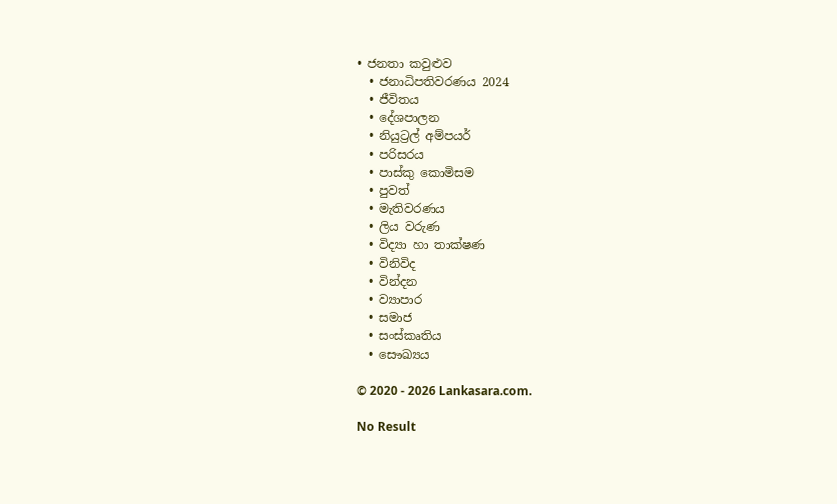• ජනතා කවුළුව
  • ජනාධිපතිවරණය 2024
  • ජීවිතය
  • දේශපාලන
  • නියුට්‍රල් අම්පයර්
  • පරිසරය
  • පාස්කු කොමිසම
  • පුවත්
  • මැතිවරණය
  • ලිය වරුණ
  • විද්‍යා හා තාක්ෂණ
  • විනිවිද
  • වින්දන
  • ව්‍යාපාර
  • සමාජ
  • සංස්කෘතිය
  • සෞඛ්‍යය

© 2020 - 2026 Lankasara.com.

No Result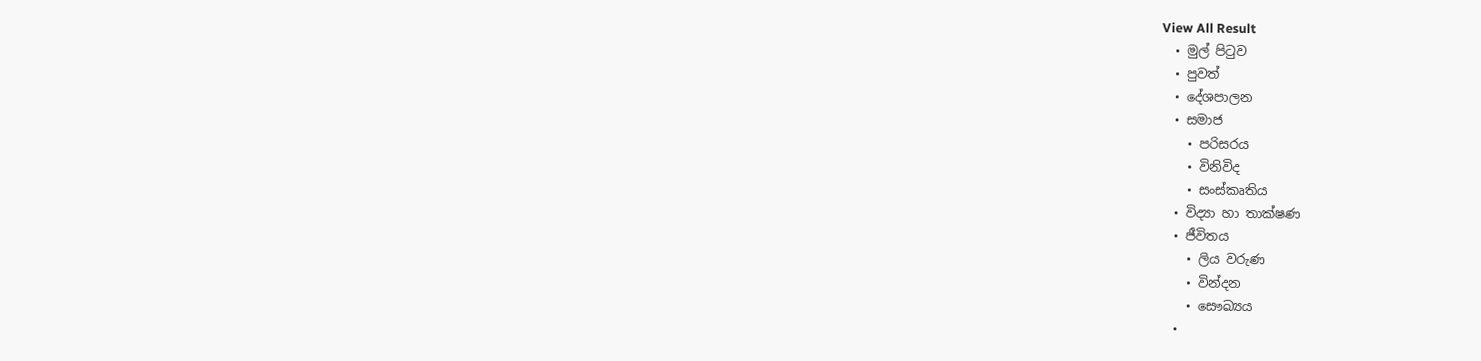View All Result
  • මුල් පිටුව
  • පුවත්
  • දේශපාලන
  • සමාජ
    • පරිසරය
    • විනිවිද
    • සංස්කෘතිය
  • විද්‍යා හා තාක්ෂණ
  • ජීවිතය
    • ලිය වරුණ
    • වින්දන
    • සෞඛ්‍යය
  •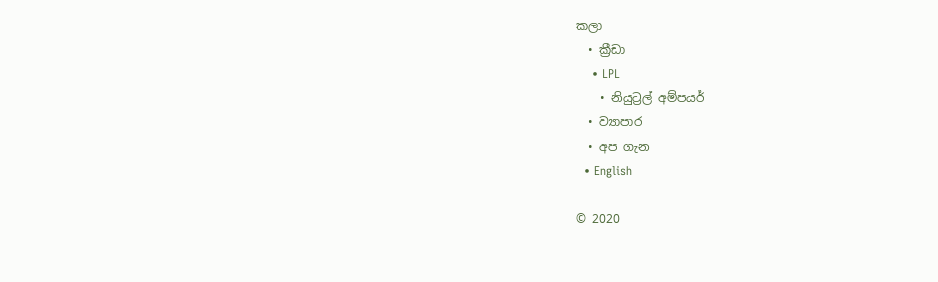කලා
  • ක්‍රීඩා
    • LPL
    • නියුට්‍රල් අම්පයර්
  • ව්‍යාපාර
  • අප ගැන
  • English

© 2020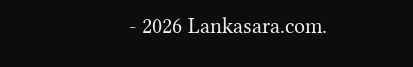- 2026 Lankasara.com.